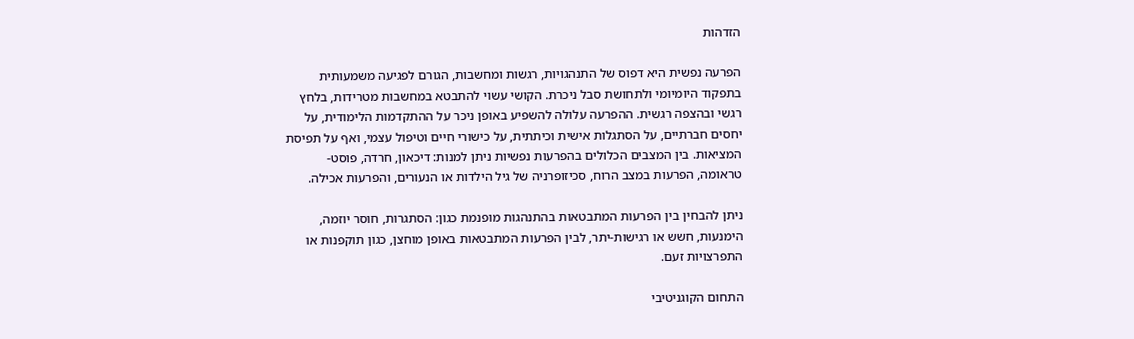הזדהות

הפרעה נפשית היא דפוס של התנהגויות, רגשות ומחשבות, הגורם לפגיעה משמעותית בתפקוד היומיומי ולתחושת סבל ניכרת. הקושי עשוי להתבטא במחשבות מטרידות, בלחץ רגשי ובהצפה רגשית. ההפרעה עלולה להשפיע באופן ניכר על ההתקדמות הלימודית, על יחסים חברתיים, על הסתגלות אישית וכיתתית, על כישורי חיים וטיפול עצמי, ואף על תפיסת המציאות. בין המצבים הכלולים בהפרעות נפשיות ניתן למנות: דיכאון, חרדה, פוסט-טראומה, הפרעות במצב הרוח, סכיזופרניה של גיל הילדות או הנעורים, והפרעות אכילה.

ניתן להבחין בין הפרעות המתבטאות בהתנהגות מופנמת כגון: הסתגרות, חוסר יוזמה, הימנעות, חשש או רגישות-יתר, לבין הפרעות המתבטאות באופן מוחצן, כגון תוקפנות או התפרצויות זעם.

התחום הקוגניטיבי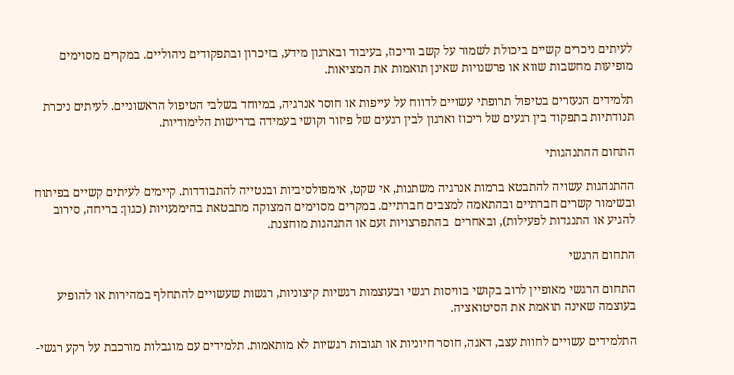לעיתים ניכרים קשיים ביכולת לשמור על קשב וריכוז, בעיבוד ובארגון מידע, בזיכרון ובתפקודים ניהוליים. במקרים מסוימים מופיעות מחשבות שווא או פרשנויות שאינן תואמות את המציאות.

תלמידים הנעזרים בטיפול תרופתי עשויים לדווח על עייפות או חוסר אנרגיה, במיוחד בשלבי הטיפול הראשוניים. לעיתים ניכרת תנודתיות בתפקוד בין רגעים של ריכוז וארגון לבין רגעים של פיזור וקושי בעמידה בדרישות הלימודיות.

התחום ההתנהגותי

ההתנהגות עשויה להתבטא ברמות אנרגיה משתנות, אי שקט, אימפולסיביות ובנטייה להתבודדות. קיימים לעיתים קשיים בפיתוח ובשימור קשרים חברתיים ובהתאמה למצבים חברתיים. במקרים מסוימים המצוקה מתבטאת בהימנעויות (כגון: בריחה, סירוב להגיע או התנגדות לפעילות), ובאחרים  בהתפרצויות זעם או התנהגות מוחצנת.

התחום הרגשי

התחום הרגשי מאופיין לרוב בקושי בוויסות רגשי ובעוצמות רגשיות קיצוניות, רגשות שעשויים להתחלף במהירות או להופיע בעוצמה שאינה תואמת את הסיטואציה.

התלמידים עשויים לחוות עצב, דאגה, חוסר חיוניות או תגובות רגשיות לא מותאמות. תלמידים עם מוגבלות מורכבת על רקע רגשי-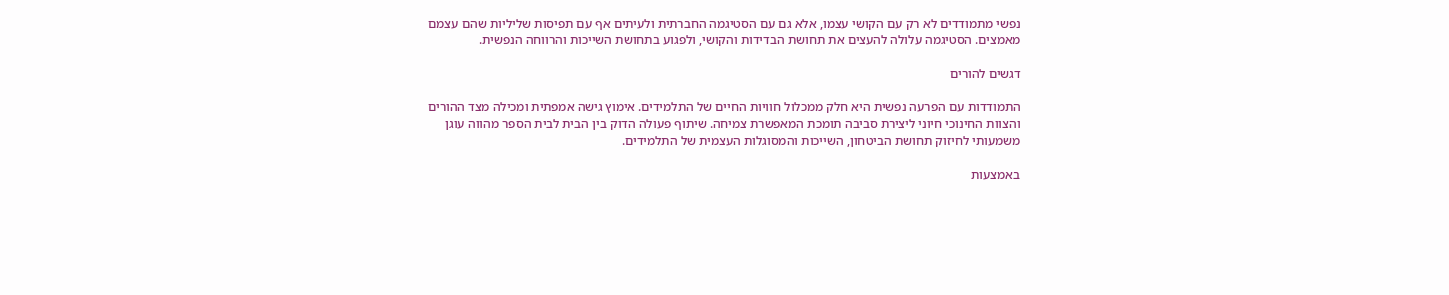נפשי מתמודדים לא רק עם הקושי עצמו, אלא גם עם הסטיגמה החברתית ולעיתים אף עם תפיסות שליליות שהם עצמם מאמצים. הסטיגמה עלולה להעצים את תחושת הבדידות והקושי, ולפגוע בתחושת השייכות והרווחה הנפשית.

דגשים להורים

התמודדות עם הפרעה נפשית היא חלק ממכלול חוויות החיים של התלמידים. אימוץ גישה אמפתית ומכילה מצד ההורים והצוות החינוכי חיוני ליצירת סביבה תומכת המאפשרת צמיחה. שיתוף פעולה הדוק בין הבית לבית הספר מהווה עוגן משמעותי לחיזוק תחושת הביטחון, השייכות והמסוגלות העצמית של התלמידים.

באמצעות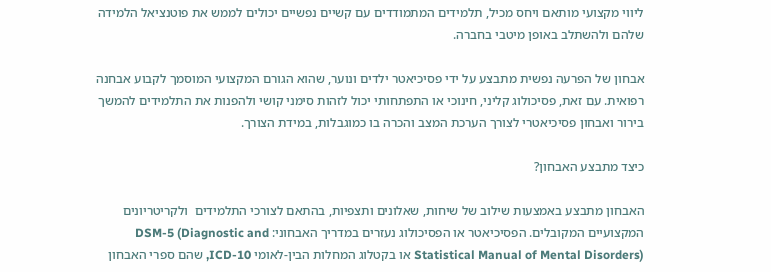ליווי מקצועי מותאם ויחס מכיל, תלמידים המתמודדים עם קשיים נפשיים יכולים לממש את פוטנציאל הלמידה שלהם ולהשתלב באופן מיטבי בחברה.

אבחון של הפרעה נפשית מתבצע על ידי פסיכיאטר ילדים ונוער, שהוא הגורם המקצועי המוסמך לקבוע אבחנה רפואית. עם זאת, פסיכולוג קליני, חינוכי או התפתחותי יכול לזהות סימני קושי ולהפנות את התלמידים להמשך בירור ואבחון פסיכיאטרי לצורך הערכת המצב והכרה בו כמוגבלות, במידת הצורך.

כיצד מתבצע האבחון?

האבחון מתבצע באמצעות שילוב של שיחות, שאלונים ותצפיות, בהתאם לצורכי התלמידים  ולקריטריונים המקצועיים המקובלים. הפסיכיאטר או הפסיכולוג נעזרים במדריך האבחוני: DSM-5 (Diagnostic and Statistical Manual of Mental Disorders) או בקטלוג המחלות הבין-לאומי ICD-10, שהם ספרי האבחון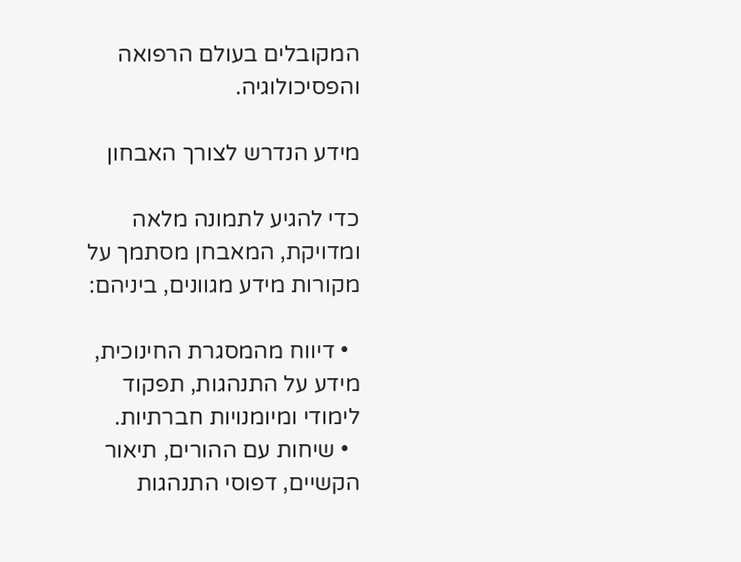המקובלים בעולם הרפואה והפסיכולוגיה.

מידע הנדרש לצורך האבחון

כדי להגיע לתמונה מלאה ומדויקת, המאבחן מסתמך על מקורות מידע מגוונים, ביניהם:

  • דיווח מהמסגרת החינוכית,  מידע על התנהגות, תפקוד לימודי ומיומנויות חברתיות.
  • שיחות עם ההורים, תיאור הקשיים, דפוסי התנהגות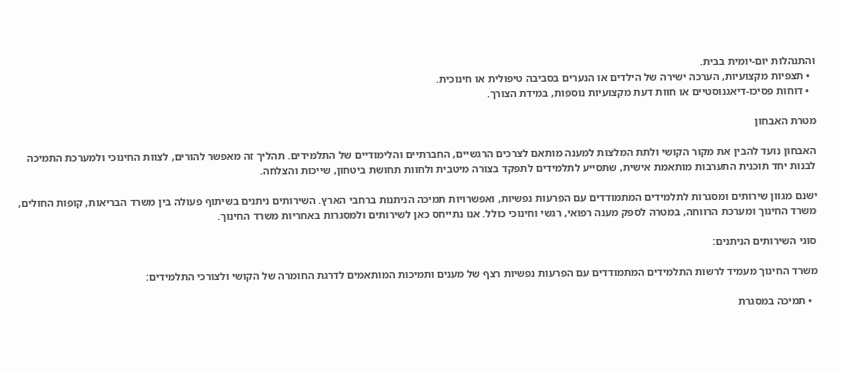והתנהלות יום-יומית בבית.
  • תצפיות מקצועיות, הערכה ישירה של הילדים או הנערים בסביבה טיפולית או חינוכית.
  • דוחות פסיכו-דיאגנוסטיים או חוות דעת מקצועיות נוספות, במידת הצורך.

מטרת האבחון

האבחון נועד להבין את מקור הקושי ולתת המלצות למענה מותאם לצרכים הרגשיים, החברתיים והלימודיים של התלמידים. תהליך זה מאפשר להורים, לצוות החינוכי ולמערכת התמיכה לבנות יחד תוכנית התערבות מותאמת אישית, שתסייע לתלמידים לתפקד בצורה מיטבית ולחוות תחושת ביטחון, שייכות והצלחה.

ישנם מגוון שירותים ומסגרות לתלמידים המתמודדים עם הפרעות נפשיות, ואפשרויות תמיכה הניתנות ברחבי הארץ. השירותים ניתנים בשיתוף פעולה בין משרד הבריאות, קופות החולים, משרד החינוך ומערכת הרווחה, במטרה לספק מענה רפואי, רגשי וחינוכי כולל. אנו נתייחס כאן לשירותים ולמסגרות באחריות משרד החינוך.

סוגי השירותים הניתנים:

משרד החינוך מעמיד לרשות התלמידים המתמודדים עם הפרעות נפשיות רצף של מענים ותמיכות המותאמים לדרגת החומרה של הקושי ולצורכי התלמידים:

  • תמיכה במסגרת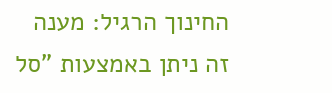החינוך הרגיל: מענה זה ניתן באמצעות "סל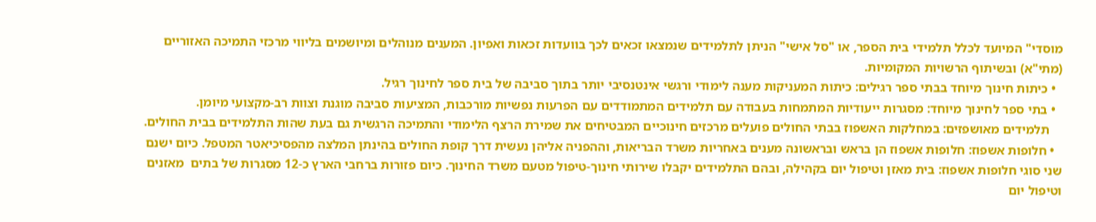מוסדי" המיועד לכלל תלמידי בית הספר, או "סל אישי" הניתן לתלמידים שנמצאו זכאים לכך בוועדות זכאות ואפיון. המענים מנוהלים ומיושמים בליווי מרכזי התמיכה האזוריים (מתי"א) ובשיתוף הרשויות המקומיות.
  • כיתות חינוך מיוחד בבתי ספר רגילים: כיתות המעניקות מענה לימודי ורגשי אינטנסיבי יותר בתוך סביבה של בית ספר לחינוך רגיל.
  • בתי ספר לחינוך מיוחד: מסגרות ייעודיות המתמחות בעבודה עם תלמידים המתמודדים עם הפרעות נפשיות מורכבות, המציעות סביבה מוגנת וצוות רב-מקצועי מיומן.
    תלמידים מאושפזים: במחלקות האשפוז בבתי החולים פועלים מרכזים חינוכיים המבטיחים את שמירת הרצף הלימודי והתמיכה הרגשית גם בעת שהות התלמידים בבית החולים.
  • חלופות אשפוז: חלופות אשפוז הן בראש ובראשונה מענים באחריות משרד הבריאות, וההפניה אליהן נעשית דרך קופת החולים בהינתן המלצה מהפסיכיאטר המטפל. כיום ישנם שני סוגי חלופות אשפוז: בית מאזן וטיפול יום בקהילה, ובהם התלמידים יקבלו שירותי חינוך-טיפול מטעם משרד החינוך. כיום פזורות ברחבי הארץ כ-12 מסגרות של בתים  מאזנים וטיפול יום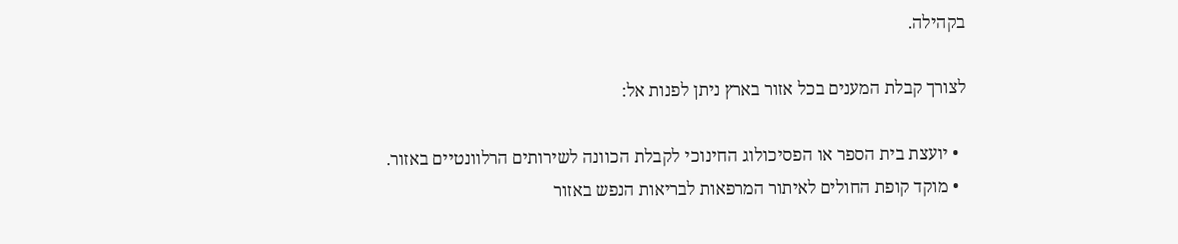בקהילה.

לצורך קבלת המענים בכל אזור בארץ ניתן לפנות אל:

  • יועצת בית הספר או הפסיכולוג החינוכי לקבלת הכוונה לשירותים הרלוונטיים באזור.
  • מוקד קופת החולים לאיתור המרפאות לבריאות הנפש באזור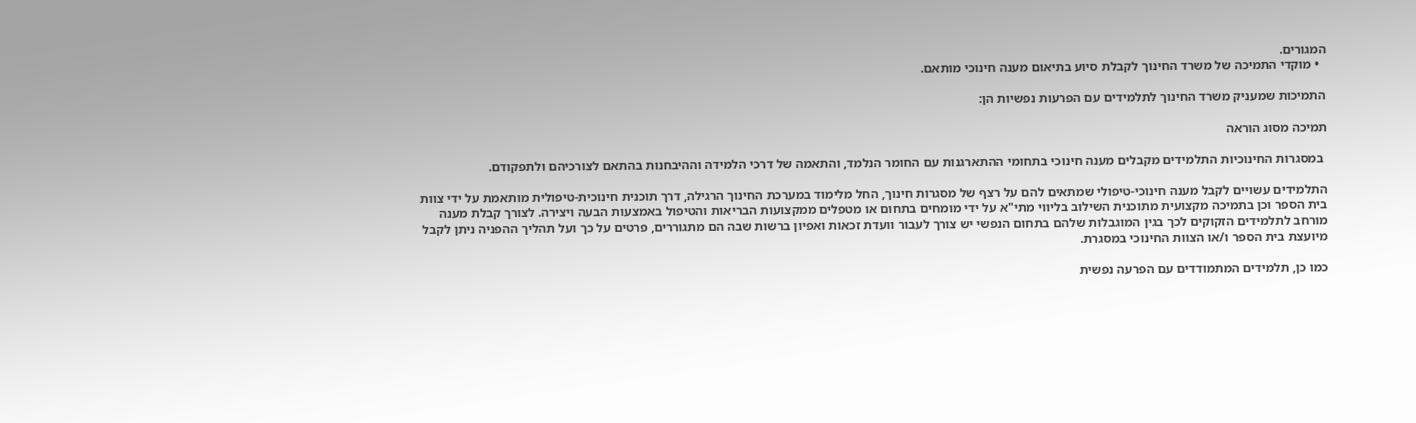המגורים.
  • מוקדי התמיכה של משרד החינוך לקבלת סיוע בתיאום מענה חינוכי מותאם.

התמיכות שמעניק משרד החינוך לתלמידים עם הפרעות נפשיות הן:

תמיכה מסוג הוראה

 במסגרות החינוכיות התלמידים מקבלים מענה חינוכי בתחומי ההתארגנות עם החומר הנלמד, והתאמה של דרכי הלמידה וההיבחנות בהתאם לצורכיהם ולתפקודם.

התלמידים עשויים לקבל מענה חינוכי-טיפולי שמתאים להם על רצף של מסגרות חינוך, החל מלימוד במערכת החינוך הרגילה, דרך תוכנית חינוכית-טיפולית מותאמת על ידי צוות בית הספר וכן בתמיכה מקצועית מתוכנית השילוב בליווי מתי"א על ידי מומחים בתחום או מטפלים ממקצועות הבריאות והטיפול באמצעות הבעה ויצירה. לצורך קבלת מענה מורחב לתלמידים הזקוקים לכך בגין המוגבלות שלהם בתחום הנפשי יש צורך לעבור וועדת זכאות ואפיון ברשות שבה הם מתגוררים, פרטים על כך ועל תהליך ההפניה ניתן לקבל מיועצת בית הספר ו/או הצוות החינוכי במסגרת.

כמו כן, תלמידים המתמודדים עם הפרעה נפשית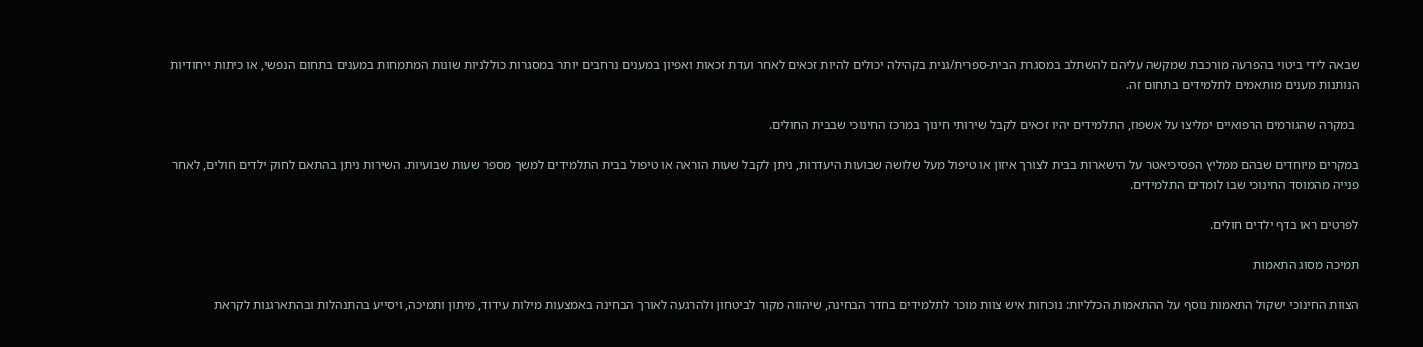שבאה לידי ביטוי בהפרעה מורכבת שמקשה עליהם להשתלב במסגרת הבית-ספרית/גנית בקהילה יכולים להיות זכאים לאחר ועדת זכאות ואפיון במענים נרחבים יותר במסגרות כוללניות שונות המתמחות במענים בתחום הנפשי, או כיתות ייחודיות הנותנות מענים מותאמים לתלמידים בתחום זה.

 במקרה שהגורמים הרפואיים ימליצו על אשפוז, התלמידים יהיו זכאים לקבל שירותי חינוך במרכז החינוכי שבבית החולים.

במקרים מיוחדים שבהם ממליץ הפסיכיאטר על הישארות בבית לצורך איזון או טיפול מעל שלושה שבועות היעדרות, ניתן לקבל שעות הוראה או טיפול בבית התלמידים למשך מספר שעות שבועיות. השירות ניתן בהתאם לחוק ילדים חולים, לאחר פנייה מהמוסד החינוכי שבו לומדים התלמידים.

לפרטים ראו בדף ילדים חולים.

תמיכה מסוג התאמות

הצוות החינוכי ישקול התאמות נוסף על ההתאמות הכלליות: נוכחות איש צוות מוכר לתלמידים בחדר הבחינה, שיהווה מקור לביטחון ולהרגעה לאורך הבחינה באמצעות מילות עידוד, מיתון ותמיכה, ויסייע בהתנהלות ובהתארגנות לקראת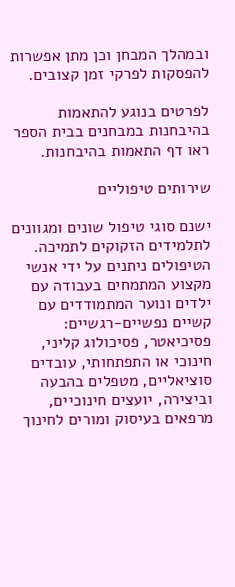ובמהלך המבחן וכן מתן אפשרות להפסקות לפרקי זמן קצובים.

לפרטים בנוגע להתאמות בהיבחנות במבחנים בבית הספר ראו דף התאמות בהיבחנות.

שירותים טיפוליים

ישנם סוגי טיפול שונים ומגוונים לתלמידים הזקוקים לתמיכה. הטיפולים ניתנים על ידי אנשי מקצוע המתמחים בעבודה עם ילדים ונוער המתמודדים עם קשיים נפשיים-רגשיים: פסיכיאטר, פסיכולוג קליני, חינוכי או התפתחותי, עובדים סוציאליים, מטפלים בהבעה וביצירה, יועצים חינוכיים, מרפאים בעיסוק ומורים לחינוך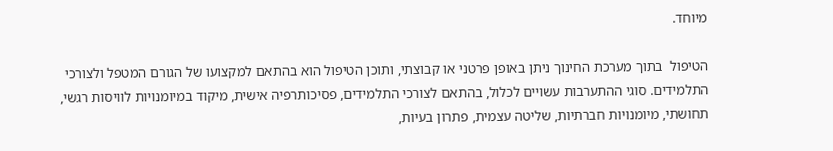מיוחד.

הטיפול  בתוך מערכת החינוך ניתן באופן פרטני או קבוצתי, ותוכן הטיפול הוא בהתאם למקצועו של הגורם המטפל ולצורכי התלמידים. סוגי ההתערבות עשויים לכלול, בהתאם לצורכי התלמידים, פסיכותרפיה אישית, מיקוד במיומנויות לוויסות רגשי, תחושתי, מיומנויות חברתיות, שליטה עצמית, פתרון בעיות,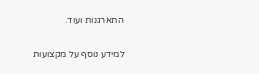התארגנות ועוד.

למידע נוסף על מקצועות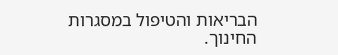הבריאות והטיפול במסגרות החינוך.